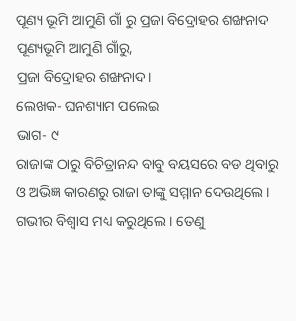ପୂଣ୍ୟ ଭୂମି ଆମୁଣି ଗାଁ ରୁ ପ୍ରଜା ବିଦ୍ରୋହର ଶଙ୍ଖନାଦ
ପୂଣ୍ୟଭୂମି ଆମୁଣି ଗାଁରୁ,
ପ୍ରଜା ବିଦ୍ରୋହର ଶଙ୍ଖନାଦ।
ଲେଖକ- ଘନଶ୍ୟାମ ପଲେଇ
ଭାଗ- ୯
ରାଜାଙ୍କ ଠାରୁ ବିଚିତ୍ରାନନ୍ଦ ବାବୁ ବୟସରେ ବଡ ଥିବାରୁ ଓ ଅଭିଜ୍ଞ କାରଣରୁ ରାଜା ତାଙ୍କୁ ସମ୍ମାନ ଦେଉଥିଲେ। ଗଭୀର ବିଶ୍ୱାସ ମଧ୍ୟ କରୁଥିଲେ । ତେଣୁ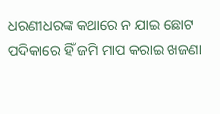ଧରଣୀଧରଙ୍କ କଥାରେ ନ ଯାଇ ଛୋଟ ପଦିକାରେ ହିଁ ଜମି ମାପ କରାଇ ଖଜଣା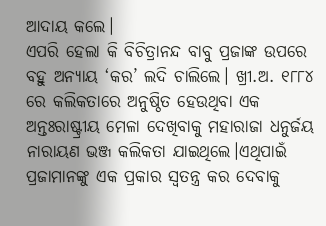ଆଦାୟ କଲେ।
ଏପରି ହେଲା କି ବିଚିତ୍ରାନନ୍ଦ ବାବୁ ପ୍ରଜାଙ୍କ ଉପରେ ବହୁ ଅନ୍ୟାୟ ‘କର’ ଲଦି ଚାଲିଲେ। ଖ୍ରୀ.ଅ. ୧୮୮୪ ରେ କଲିକତାରେ ଅନୁଷ୍ଠିତ ହେଉଥିବା ଏକ ଅନ୍ତଃରାଷ୍ଟ୍ରୀୟ ମେଳା ଦେଖିବାକୁ ମହାରାଜା ଧନୁର୍ଜୟ ନାରାୟଣ ଭଞ୍ଜ କଲିକତା ଯାଇଥିଲେ।ଏଥିପାଇଁ ପ୍ରଜାମାନଙ୍କୁ ଏକ ପ୍ରକାର ସ୍ୱତନ୍ତ୍ର କର ଦେବାକୁ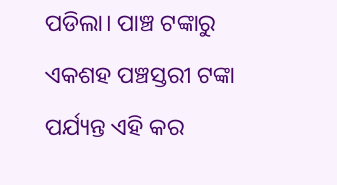ପଡିଲା। ପାଞ୍ଚ ଟଙ୍କାରୁ ଏକଶହ ପଞ୍ଚସ୍ତରୀ ଟଙ୍କା ପର୍ଯ୍ୟନ୍ତ ଏହି କର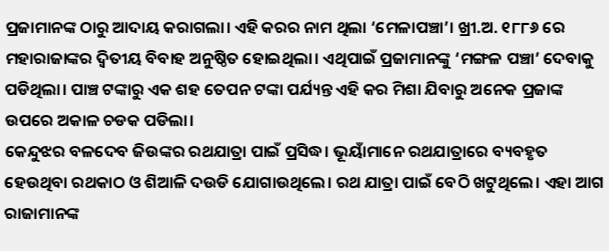ପ୍ରଜାମାନଙ୍କ ଠାରୁ ଆଦାୟ କରାଗଲା। ଏହି କରର ନାମ ଥିଲା ‘ମେଳାପଞ୍ଚା’। ଖ୍ରୀ.ଅ. ୧୮୮୬ ରେ ମହାରାଜାଙ୍କର ଦ୍ୱିତୀୟ ବିବାହ ଅନୁଷ୍ଠିତ ହୋଇଥିଲା। ଏଥିପାଇଁ ପ୍ରଜାମାନଙ୍କୁ ‘ମଙ୍ଗଳ ପଞ୍ଚା’ ଦେବାକୁ ପଡିଥିଲା। ପାଞ୍ଚ ଟଙ୍କାରୁ ଏକ ଶହ ତେପନ ଟଙ୍କା ପର୍ଯ୍ୟନ୍ତ ଏହି କର ମିଶା ଯିବାରୁ ଅନେକ ପ୍ରଜାଙ୍କ ଉପରେ ଅକାଳ ଚଡକ ପଡିଲା।
କେନ୍ଦୁଝର ବଳଦେବ ଜିଉଙ୍କର ରଥଯାତ୍ରା ପାଇଁ ପ୍ରସିଦ୍ଧ। ଭୂୟାଁମାନେ ରଥଯାତ୍ରାରେ ବ୍ୟବହୃତ ହେଉଥିବା ରଥକାଠ ଓ ଶିଆଳି ଦଉଡି ଯୋଗାଉଥିଲେ। ରଥ ଯାତ୍ରା ପାଇଁ ବେଠି ଖଟୁଥିଲେ। ଏହା ଆଗ ରାଜାମାନଙ୍କ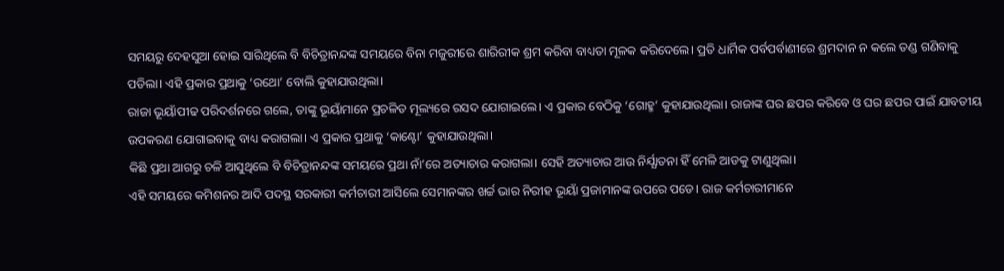ସମୟରୁ ଦେହସୁଆ ହୋଇ ସାରିଥିଲେ ବି ବିଚିତ୍ରାନନ୍ଦଙ୍କ ସମୟରେ ବିନା ମଜୁରୀରେ ଶାରିରୀକ ଶ୍ରମ କରିବା ବାଧ୍ୟତା ମୂଳକ କରିଦେଲେ। ପ୍ରତି ଧାର୍ମିକ ପର୍ବପର୍ବାଣୀରେ ଶ୍ରମଦାନ ନ କଲେ ତଣ୍ଡ ଗଣିବାକୁ ପଡିଲା। ଏହି ପ୍ରକାର ପ୍ରଥାକୁ ‘ରଥୋ’ ବୋଲି କୁହାଯାଉଥିଲା।
ରାଜା ଭୂୟାଁପୀଢ ପରିଦର୍ଶନରେ ଗଲେ, ତାଙ୍କୁ ଭୂୟାଁମାନେ ପ୍ରଚଳିତ ମୂଲ୍ୟରେ ରସଦ ଯୋଗାଇଲେ। ଏ ପ୍ରକାର ବେଠିକୁ ‘ଗୋହ୍ମ’ କୁହାଯାଉଥିଲା। ରାଜାଙ୍କ ଘର ଛପର କରିବେ ଓ ଘର ଛପର ପାଇଁ ଯାବତୀୟ ଉପକରଣ ଯୋଗାଇବାକୁ ବାଧ୍ୟ କରାଗଲା। ଏ ପ୍ରକାର ପ୍ରଥାକୁ ‘କାଣ୍ଟୋ’ କୁହାଯାଉଥିଲା।
କିଛି ପ୍ରଥା ଆଗରୁ ଚଳି ଆସୁଥିଲେ ବି ବିଚିତ୍ରାନନ୍ଦଙ୍କ ସମୟରେ ପ୍ରଥା ନାଁ’ରେ ଅତ୍ୟାଚାର କରାଗଲା। ସେହି ଅତ୍ୟାଚାର ଆଉ ନିର୍ଯ୍ଯାତନା ହିଁ ମେଳି ଆଡକୁ ଟାଣୁଥିଲା।
ଏହି ସମୟରେ କମିଶନର ଆଦି ପଦସ୍ଥ ସରକାରୀ କର୍ମଚାରୀ ଆସିଲେ ସେମାନଙ୍କର ଖର୍ଚ୍ଚ ଭାର ନିରୀହ ଭୂୟାଁ ପ୍ରଜାମାନଙ୍କ ଉପରେ ପଡେ। ରାଜ କର୍ମଚାରୀମାନେ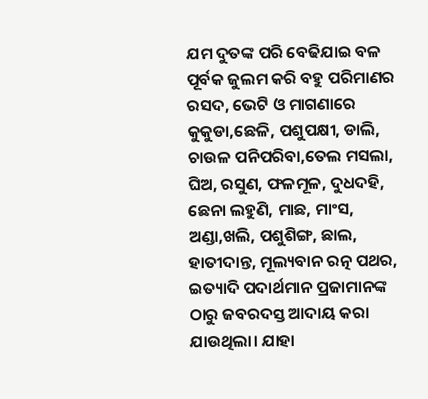ଯମ ଦୁତଙ୍କ ପରି ବେଢିଯାଇ ବଳ ପୂର୍ବକ ଜୁଲମ କରି ବହୁ ପରିମାଣର ରସଦ, ଭେଟି ଓ ମାଗଣାରେ କୁକୁଡା,ଛେଳି, ପଶୁପକ୍ଷୀ, ଡାଲି, ଚାଉଳ ପନିପରିବା,ତେଲ ମସଲା, ଘିଅ, ରସୁଣ, ଫଳମୂଳ, ଦୁଧଦହି, ଛେନା ଲହୁଣି, ମାଛ, ମାଂସ, ଅଣ୍ଡା,ଖଲି, ପଶୁଶିଙ୍ଗ, ଛାଲ, ହାତୀଦାନ୍ତ, ମୂଲ୍ୟବାନ ରତ୍ନ ପଥର, ଇତ୍ୟାଦି ପଦାର୍ଥମାନ ପ୍ରଜାମାନଙ୍କ ଠାରୁ ଜବରଦସ୍ତ ଆଦାୟ କରା ଯାଉଥିଲା। ଯାହା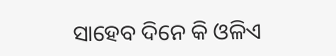ସାହେବ ଦିନେ କି ଓଳିଏ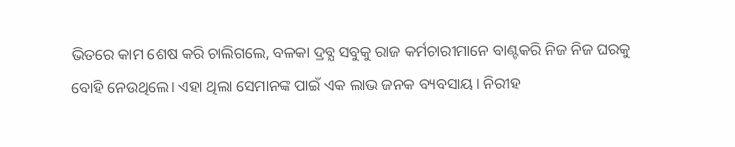ଭିତରେ କାମ ଶେଷ କରି ଚାଲିଗଲେ, ବଳକା ଦ୍ରବ୍ଯ ସବୁକୁ ରାଜ କର୍ମଚାରୀମାନେ ବାଣ୍ଟକରି ନିଜ ନିଜ ଘରକୁ ବୋହି ନେଉଥିଲେ। ଏହା ଥିଲା ସେମାନଙ୍କ ପାଇଁ ଏକ ଲାଭ ଜନକ ବ୍ୟବସାୟ। ନିରୀହ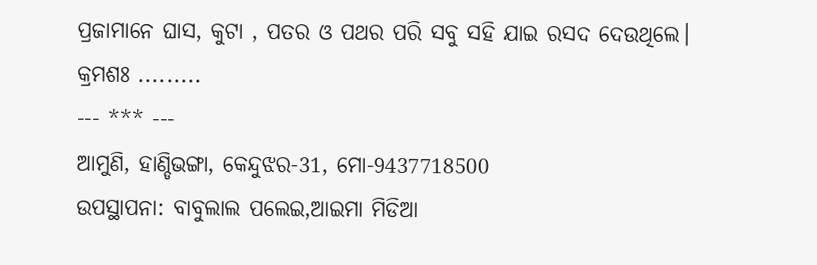ପ୍ରଜାମାନେ ଘାସ, କୁଟା , ପତର ଓ ପଥର ପରି ସବୁ ସହି ଯାଇ ରସଦ ଦେଉଥିଲେ।
କ୍ରମଶଃ .........
--- *** ---
ଆମୁଣି, ହାଣ୍ଡିଭଙ୍ଗା, କେନ୍ଦୁଝର-31, ମୋ-9437718500
ଉପସ୍ଥାପନା: ବାବୁଲାଲ ପଲେଇ,ଆଇମା ମିଡିଆ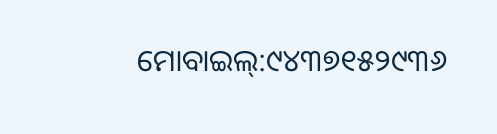ମୋବାଇଲ୍:୯୪୩୭୧୫୨୯୩୬